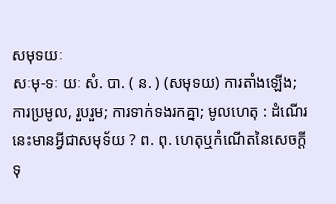សមុទយៈ
សៈមុ-ទៈ យៈ សំ. បា. ( ន. ) (សមុទយ) ការតាំងឡើង; ការប្រមូល, រួបរួម; ការទាក់ទងរកគ្នា; មូលហេតុ : ដំណើរនេះមានអ្វីជាសមុទ័យ ? ព. ពុ. ហេតុឬកំណើតនៃសេចក្ដីទុ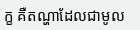ក្ខ គឺតណ្ហាដែលជាមូល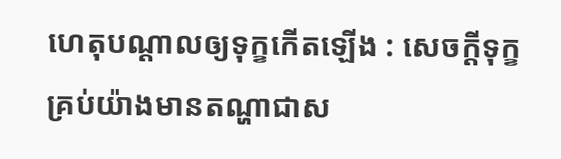ហេតុបណ្ដាលឲ្យទុក្ខកើតឡើង : សេចក្ដីទុក្ខគ្រប់យ៉ាងមានតណ្ហាជាស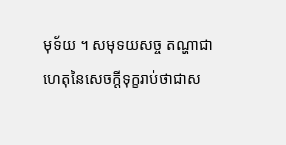មុទ័យ ។ សមុទយសច្ច តណ្ហាជាហេតុនៃសេចក្ដីទុក្ខរាប់ថាជាស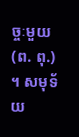ច្ចៈមួយ (ព. ពុ.) ។ សមុទ័យ